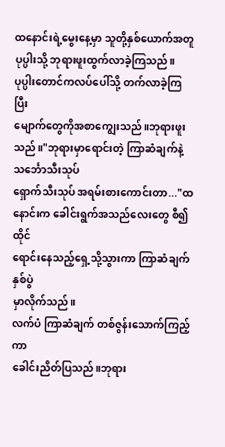ထနောင်းရဲ့မွေးနေ့မှာ သူတို့နှစ်ယောက်အတူ
ပုပ္ပါးသို့ ဘုရားဖူးထွက်လာခဲ့ကြသည်။
ပုပ္ပါးတောင်ကလပ်ပေါ်သို့ တက်လာခဲ့ကြပြီး
မျောက်တွေကိုအစာကျွေးသည်။ဘုရားဖူးသည်။"ဘုရားမှာရောင်းတဲ့ ကြာဆံချက်နဲ့ သင်္ဘောသီးသုပ်
ရှောက်သီးသုပ် အရမ်းစားကောင်းတာ..."ထနောင်းက ခေါင်းရွက်အသည်လေးတွေ စီ၍ထိုင်
ရောင်းနေသည့်ရှေ့သို့သွားကာ ကြာဆံချက်နှစ်ပွဲ
မှာလိုက်သည်။
လက်ပံ ကြာဆံချက် တစ်ဇွန်းသောက်ကြည့်ကာ
ခေါင်းညိတ်ပြသည်။ဘုရား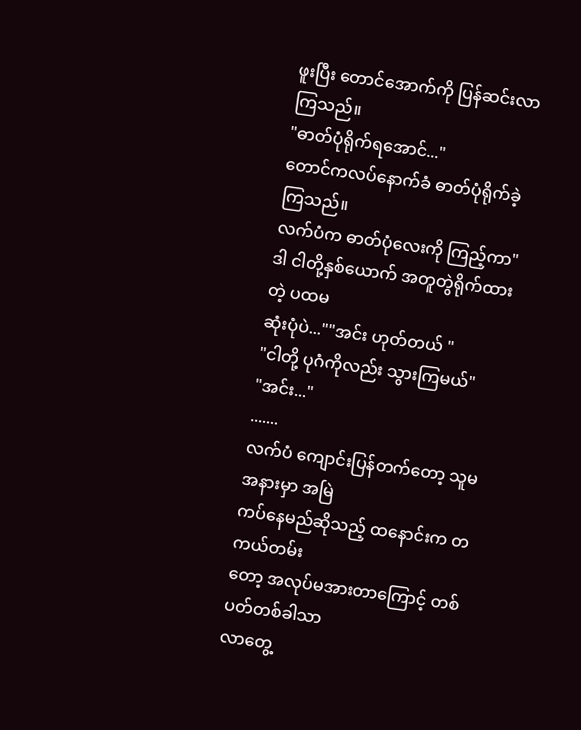ဖူးပြီး တောင်အောက်ကို ပြန်ဆင်းလာကြသည်။
"ဓာတ်ပုံရိုက်ရအောင်..."
တောင်ကလပ်နောက်ခံ ဓာတ်ပုံရိုက်ခဲ့ကြသည်။
လက်ပံက ဓာတ်ပုံလေးကို ကြည့်ကာ"ဒါ ငါတို့နှစ်ယောက် အတူတွဲရိုက်ထားတဲ့ ပထမ
ဆုံးပုံပဲ...""အင်း ဟုတ်တယ် "
"ငါတို့ ပုဂံကိုလည်း သွားကြမယ်"
"အင်း..."
.......
လက်ပံ ကျောင်းပြန်တက်တော့ သူမအနားမှာ အမြဲ
ကပ်နေမည်ဆိုသည့် ထနောင်းက တကယ်တမ်း
တော့ အလုပ်မအားတာကြောင့် တစ်ပတ်တစ်ခါသာ
လာတွေ့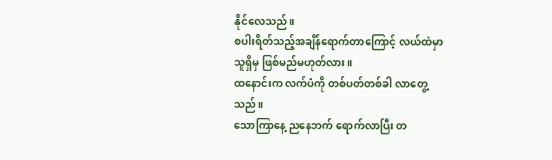နိုင်လေသည်။
စပါးရိတ်သည့်အချိန်ရောက်တာကြောင့် လယ်ထဲမှာ
သူရှိမှ ဖြစ်မည်မဟုတ်လား။
ထနောင်းက လက်ပံကို တစ်ပတ်တစ်ခါ လာတွေ့
သည်။
သောကြာနေ့ ညနေဘက် ရောက်လာပြီး တ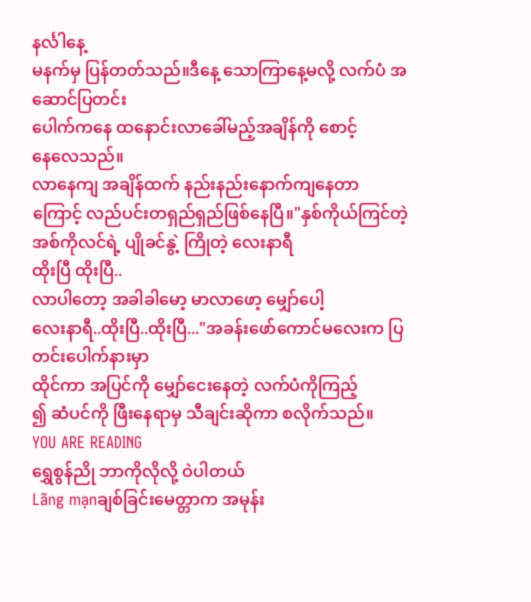နင်္လါနေ့
မနက်မှ ပြန်တတ်သည်။ဒီနေ့ သောကြာနေ့မလို့ လက်ပံ အဆောင်ပြတင်း
ပေါက်ကနေ ထနောင်းလာခေါ်မည့်အချိန်ကို စောင့်
နေလေသည်။
လာနေကျ အချိန်ထက် နည်းနည်းနောက်ကျနေတာ
ကြောင့် လည်ပင်းတရှည်ရှည်ဖြစ်နေပြီ။"နှစ်ကိုယ်ကြင်တဲ့
အစ်ကိုလင်ရဲ့ ပျိုခင်နွဲ့ ကြိုတဲ့ လေးနာရီ
ထိုးပြီ ထိုးပြီ..
လာပါတော့ အခါခါမော့ မာလာဖော့ မျှော်ပေါ့
လေးနာရီ..ထိုးပြီ..ထိုးပြီ..."အခန်းဖော်ကောင်မလေးက ပြတင်းပေါက်နားမှာ
ထိုင်ကာ အပြင်ကို မျှော်ငေးနေတဲ့ လက်ပံကိုကြည့်
၍ ဆံပင်ကို ဖြီးနေရာမှ သီချင်းဆိုကာ စလိုက်သည်။
YOU ARE READING
ရွှေစွန်ညို ဘာကိုလိုလို့ ဝဲပါတယ်
Lãng mạnချစ်ခြင်းမေတ္တာက အမုန်း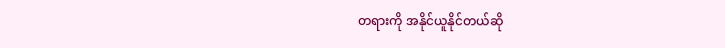တရားကို အနိုင်ယူနိုင်တယ်ဆို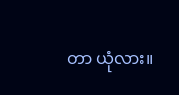တာ ယုံလား။